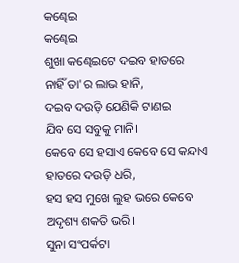କଣ୍ଢେଇ
କଣ୍ଢେଇ
ଶୁଖା କଣ୍ଢେଇଟେ ଦଇବ ହାତରେ
ନାହିଁ ତା'ର ଲାଭ ହାନି,
ଦଇବ ଦଉଡ଼ି ଯେଣିକି ଟାଣଇ
ଯିବ ସେ ସବୁକୁ ମାନି।
କେବେ ସେ ହସାଏ କେବେ ସେ କନ୍ଦାଏ
ହାତରେ ଦଉଡ଼ି ଧରି,
ହସ ହସ ମୁଖେ ଲୁହ ଭରେ କେବେ
ଅଦୃଶ୍ୟ ଶକତି ଭରି।
ସୁନା ସଂପର୍କଟା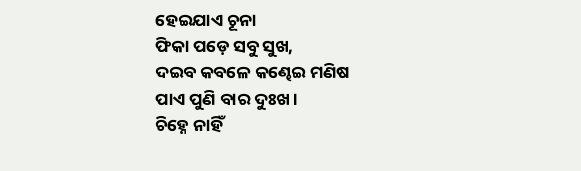ହେଇଯାଏ ଚୂନା
ଫିକା ପଡ଼େ ସବୁ ସୁଖ,
ଦଇବ କବଳେ କଣ୍ଢେଇ ମଣିଷ
ପାଏ ପୁଣି ବାର ଦୁଃଖ।
ଚିହ୍ନେ ନାହିଁ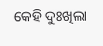କେହି ଦୁଃଖିଲା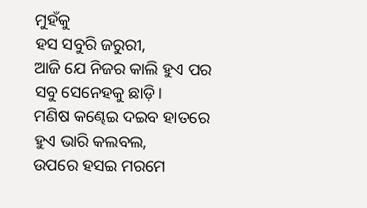ମୁହଁକୁ
ହସ ସବୁରି ଜରୁରୀ,
ଆଜି ଯେ ନିଜର କାଲି ହୁଏ ପର
ସବୁ ସେନେହକୁ ଛାଡ଼ି।
ମଣିଷ କଣ୍ଢେଇ ଦଇବ ହାତରେ
ହୁଏ ଭାରି କଲବଲ,
ଉପରେ ହସଇ ମରମେ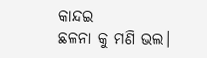କାନ୍ଦଇ
ଛଳନା କୁ ମଣି ଭଲ।